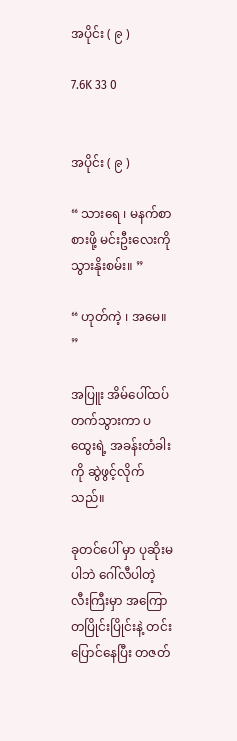အပိုင်း ( ၉ )

7.6K 33 0


အပိုင်း ( ၉ )

“ သားရေ ၊ မနက်စာစားဖို့ မင်းဦးလေးကို သွားနိုးစမ်း။ ”

“ ဟုတ်ကဲ့ ၊ အမေ။ ”

အပြူး အိမ်ပေါ်ထပ် တက်သွားကာ ပထွေးရဲ့ အခန်းတံခါးကို ဆွဲဖွင့်လိုက်သည်။

ခုတင်ပေါ် မှာ ပုဆိုးမပါဘဲ ဂေါ်လီပါတဲ့ လီးကြီးမှာ အကြောတပြိုင်းပြိုင်းနဲ့ တင်းပြောင်နေပြီး တဇတ်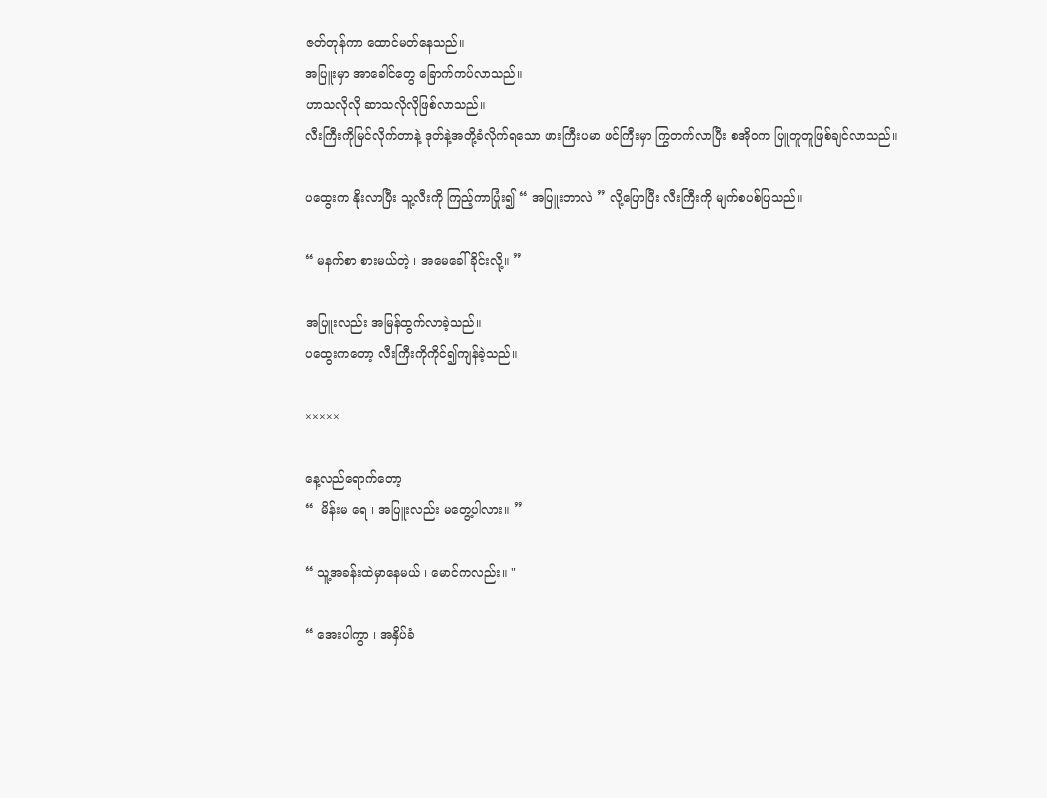ဇတ်တုန်ကာ ထောင်မတ်နေသည်။
အပြူးမှာ အာခေါင်တွေ ခြောက်ကပ်လာသည်။
ဟာသလိုလို ဆာသလိုလိုဖြစ်လာသည်။
လီးကြီးကိုမြင်လိုက်တာနဲ့ ဒုတ်နဲ့အတို့ခံလိုက်ရသော ဖားကြီးပမာ ဖင်ကြီးမှာ ကြွတက်လာပြီး စအိုဝက ပြူတူတူဖြစ်ချင်လာသည်။

ပထွေးက နိုးလာပြီး သူ့လီးကို ကြည့်ကာပြုံး၍ “ အပြူးဘာလဲ ” လို့ပြောပြီး လီးကြီးကို မျက်စပစ်ပြသည်။

“ မနက်စာ စားမယ်တဲ့ ၊ အမေခေါ်ခိုင်းလို့။ ”

အပြူးလည်း အမြန်ထွက်လာခဲ့သည်။
ပထွေးကတော့ လီးကြီးကိုကိုင်၍ကျန်ခဲ့သည်။

×××××

နေ့လည်ရောက်တော့
“  မိန်းမ ရေ ၊ အပြူးလည်း မတွေ့ပါလား။ ”

“ သူ့အခန်းထဲမှာနေမယ် ၊ မောင်ကလည်း။ "

“ အေးပါကွာ ၊ အနှိပ်ခံ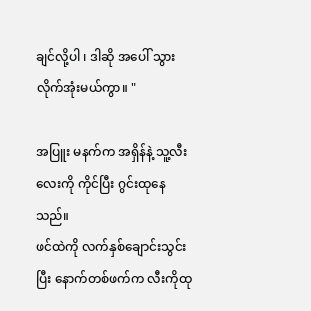ချင်လို့ပါ ၊ ဒါဆို အပေါ် သွားလိုက်အုံးမယ်ကွာ။ "

အပြူး မနက်က အရှိန်နဲ့ သူ့လီးလေးကို ကိုင်ပြီး ဂွင်းထုနေသည်။
ဖင်ထဲကို လက်နှစ်ချောင်းသွင်းပြီး နောက်တစ်ဖက်က လီးကိုထု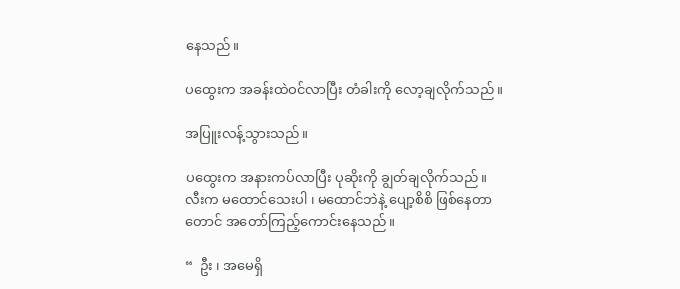နေသည်။

ပထွေးက အခန်းထဲဝင်လာပြီး တံခါးကို လော့ချလိုက်သည်။

အပြူးလန့်သွားသည်။

ပထွေးက အနားကပ်လာပြီး ပုဆိုးကို ချွတ်ချလိုက်သည်။
လီးက မထောင်သေးပါ ၊ မထောင်ဘဲနဲ့ ပျော့စိစိ ဖြစ်နေတာတောင် အတော်ကြည့်ကောင်းနေသည်။

“  ဦး ၊ အမေရှိ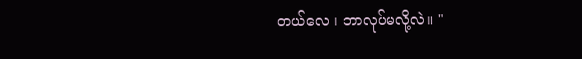တယ်လေ ၊ ဘာလုပ်မလို့လဲ။ "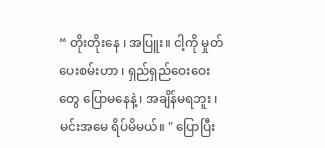“ တိုးတိုး‌နေ ၊ အပြူး။ ငါ့ကို မှုတ်ပေးစမ်းဟာ ၊ ရှည်ရှည်ဝေးဝေးတွေ ပြောမနေနဲ့ ၊ အချိန်မရဘူး ၊ မင်းအမေ ရိပ်မိမယ်။ " ပြောပြီး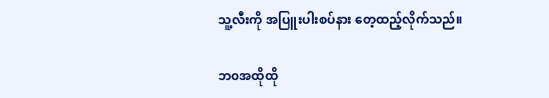သူ့လီးကို အပြူးပါးစပ်နား တေ့ထည့်လိုက်သည်။

ဘ၀အထိုထို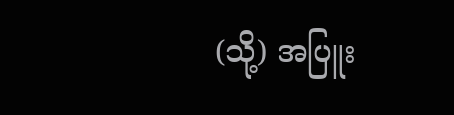(သို့) အပြူး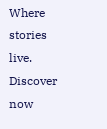Where stories live. Discover now